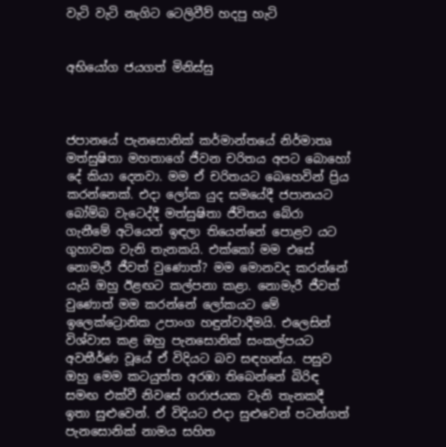වැටි වැටි නැගිට ටෙලිවීව් හදපු හැටි


අභියෝග ජයගත් මිනිස්සු



ජපානයේ පැනසොනික් කර්මාන්තයේ නිර්මාතෘ මත්සුෂිතා මහතාගේ ජීවන චරිතය අපට බොහෝ දේ කියා දෙනවා. මම ඒ චරිතයට බෙහෙවින් ප්‍රිය කරන්නෙක්. එදා ලෝක යුද සමයේදී ජපානයට බෝම්බ වැටෙද්දී මත්සුෂිතා ජීවිතය බේරා ගැනීමේ අටියෙන් ඉඳලා තියෙන්නේ පොළව යට ගුහාවක වැනි තැනකයි. එක්කෝ මම එසේ නොමැරී ජීවත් වුණොත්? මම මොනවද කරන්නේ යැයි ඔහු ඊළඟට කල්පනා කළා. නොමැරී ජීවත් වුණොත් මම කරන්නේ ලෝකයට මේ ඉලෙක්ට්‍රොනික උපාංග හඳුන්වාදීමයි. එලෙසින් විශ්වාස කළ ඔහු පැනසොනික් සංකල්පයට අවතීර්ණ වූයේ ඒ විදියට බව සඳහන්ය. පසුව ඔහු මෙම කටයුත්ත අරඹා තිබෙන්නේ බිරිඳ සමඟ එක්වී නිවසේ ගරාජයක වැනි තැනකදී ඉතා සුළුවෙන්. ඒ විදියට එදා සුළුවෙන් පටන්ගත් පැනසොනික් නාමය සහිත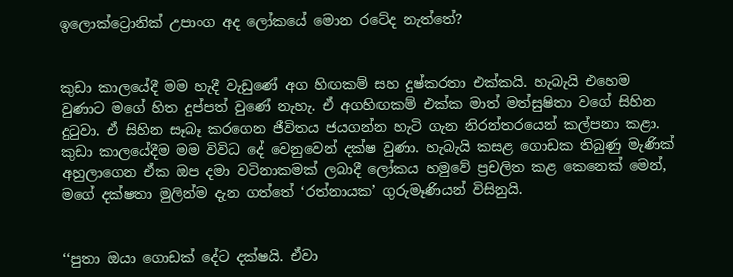ඉලොක්ට්‍රොනික් උපාංග අද ලෝකයේ මොන රටේද නැත්තේ?


කුඩා කාලයේදී මම හැදී වැඩුණේ අග හිඟකම් සහ දුෂ්කරතා එක්කයි. හැබැයි එහෙම වුණාට මගේ හිත දුප්පත් වුණේ නැහැ. ඒ අගහිඟකම් එක්ක මාත් මත්සුෂිතා වගේ සිහින දුටුවා. ඒ සිහින සෑබෑ කරගෙන ජීවිතය ජයගන්න හැටි ගැන නිරන්තරයෙන් කල්පනා කළා. කුඩා කාලයේදීම මම විවිධ දේ වෙනුවෙන් දක්ෂ වුණා. හැබැයි කසළ ගොඩක තිබුණු මැණික් අහුලාගෙන ඒක ඔප දමා වටිනාකමක් ලබාදී ලෝකය හමුවේ ප්‍රචලිත කළ කෙනෙක් මෙන්, මගේ දක්ෂතා මුලින්ම දැන ගත්තේ ‘රත්නායක’ ගුරුමෑණියන් විසිනුයි.


‘‘පුතා ඔයා ගොඩක් දේට දක්ෂයි. ඒවා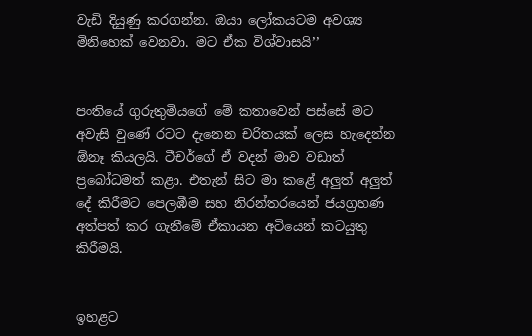වැඩි දියුණු කරගන්න. ඔයා ලෝකයටම අවශ්‍ය මිනිහෙක් වෙනවා. මට ඒක විශ්වාසයි’’


පංතියේ ගුරුතුමියගේ මේ කතාවෙන් පස්සේ මට අවැසි වුණේ රටට දැනෙන චරිතයක් ලෙස හැදෙන්න ඕනෑ කියලයි. ටීචර්ගේ ඒ වදන් මාව වඩාත් ප්‍රබෝධමත් කළා. එතැන් සිට මා කළේ අලුත් අලුත් දේ කිරීමට පෙලඹීම සහ නිරන්තරයෙන් ජයග්‍රහණ අත්පත් කර ගැනීමේ ඒකායන අටියෙන් කටයුතු කිරීමයි.


ඉහළට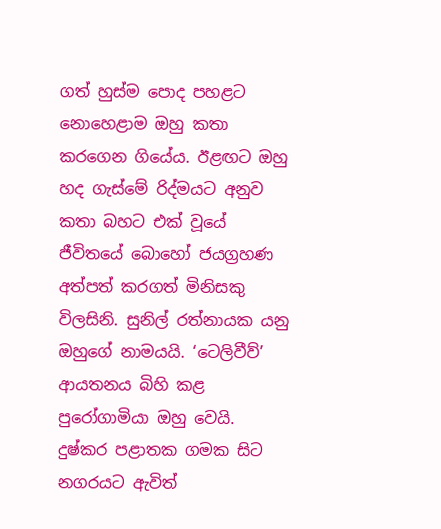ගත් හුස්ම පොද පහළට නොහෙළාම ඔහු කතා කරගෙන ගියේය. ඊළඟට ඔහු හද ගැස්මේ රිද්මයට අනුව කතා බහට එක් වූයේ ජීවිතයේ බොහෝ ජයග්‍රහණ අත්පත් කරගත් මිනිසකු විලසිනි. සුනිල් රත්නායක යනු ඔහුගේ නාමයයි. ‘ටෙලිවීව්’ ආයතනය බිහි කළ පුරෝගාමියා ඔහු වෙයි. දුෂ්කර පළාතක ගමක සිට නගරයට ඇවිත්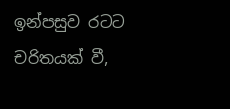ඉන්පසුව රටට චරිතයක් වී,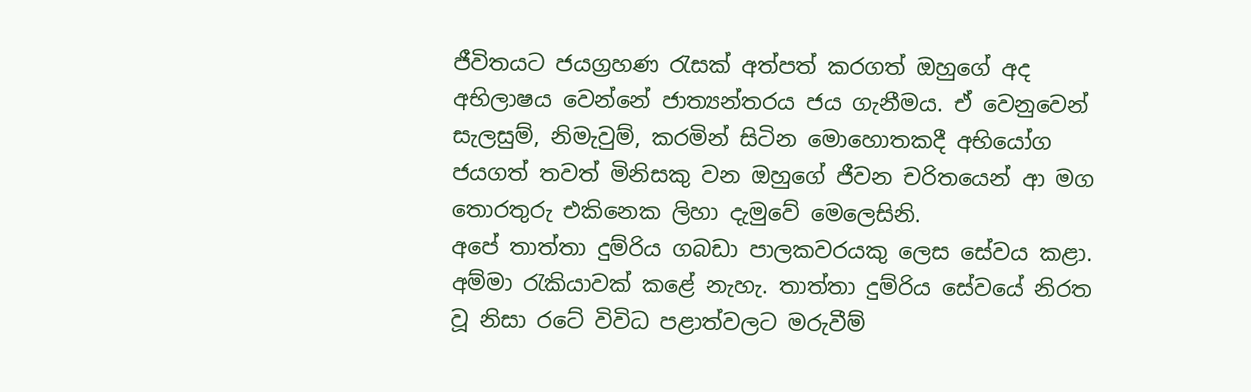ජීවිතයට ජයග්‍රහණ රැසක් අත්පත් කරගත් ඔහුගේ අද අභිලාෂය වෙන්නේ ජාත්‍යන්තරය ජය ගැනීමය. ඒ වෙනුවෙන් සැලසුම්, නිමැවුම්, කරමින් සිටින මොහොතකදී අභියෝග ජයගත් තවත් මිනිසකු වන ඔහුගේ ජීවන චරිතයෙන් ආ මග තොරතුරු එකිනෙක ලිහා දැමුවේ මෙලෙසිනි.
අපේ තාත්තා දුම්රිය ගබඩා පාලකවරයකු ලෙස සේවය කළා. අම්මා රැකියාවක් කළේ නැහැ. තාත්තා දුම්රිය සේවයේ නිරත වූ නිසා රටේ විවිධ පළාත්වලට මරුවීම්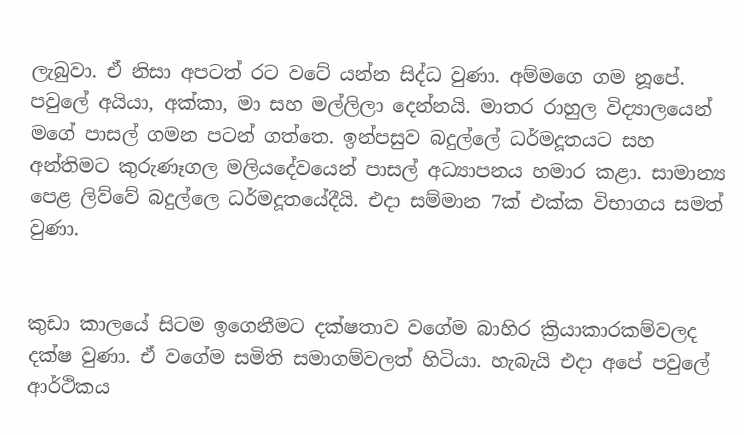ලැබුවා. ඒ නිසා අපටත් රට වටේ යන්න සිද්ධ වුණා. අම්මගෙ ගම නූපේ. පවුලේ අයියා, අක්කා, මා සහ මල්ලිලා දෙන්නයි. මාතර රාහුල විද්‍යාලයෙන් මගේ පාසල් ගමන පටන් ගත්තෙ. ඉන්පසුව බදුල්ලේ ධර්මදූතයට සහ අන්තිමට කුරුණෑගල මලියදේවයෙන් පාසල් අධ්‍යාපනය හමාර කළා. සාමාන්‍ය පෙළ ලිව්වේ බදුල්ලෙ ධර්මදූතයේදීයි. එදා සම්මාන 7ක් එක්ක විභාගය සමත් වුණා.


කුඩා කාලයේ සිටම ඉගෙනීමට දක්ෂතාව වගේම බාහිර ක්‍රියාකාරකම්වලද දක්ෂ වුණා. ඒ වගේම සමිති සමාගම්වලත් හිටියා. හැබැයි එදා අපේ පවුලේ ආර්ථිකය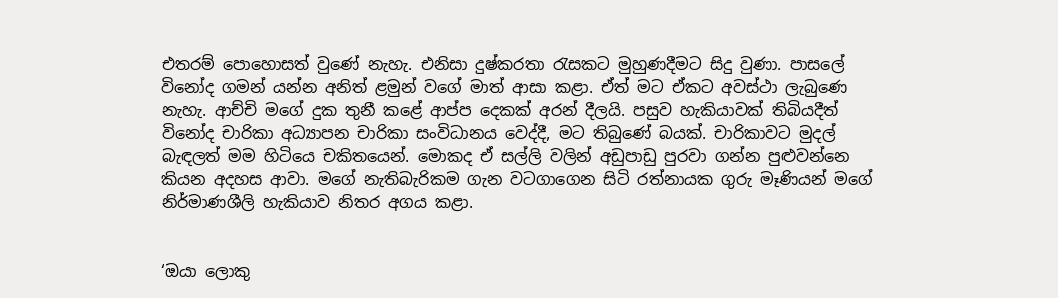එතරම් පොහොසත් වුණේ නැහැ. එනිසා දුෂ්කරතා රැසකට මුහුණදීමට සිදු වුණා. පාසලේ විනෝද ගමන් යන්න අනිත් ළමුන් වගේ මාත් ආසා කළා. ඒත් මට ඒකට අවස්ථා ලැබුණෙ නැහැ. ආච්චි මගේ දුක තුනී කළේ ආප්ප දෙකක් අරන් දීලයි. පසුව හැකියාවක් තිබියදීත් විනෝද චාරිකා අධ්‍යාපන චාරිකා සංවිධානය වෙද්දී, මට තිබුණේ බයක්. චාරිකාවට මුදල් බැඳලත් මම හිටියෙ චකිතයෙන්. මොකද ඒ සල්ලි වලින් අඩුපාඩු පුරවා ගන්න පුළුවන්නෙ කියන අදහස ආවා. මගේ නැතිබැරිකම ගැන වටගාගෙන සිටි රත්නායක ගුරු මෑණියන් මගේ නිර්මාණශීලි හැකියාව නිතර අගය කළා.


‘ඔයා ලොකු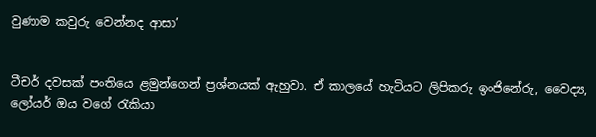වුණාම කවුරු වෙන්නද ආසා’


ටීචර් දවසක් පංතියෙ ළමුන්ගෙන් ප්‍රශ්නයක් ඇහුවා. ඒ කාලයේ හැටියට ලිපිකරු ඉංජිනේරු, වෛද්‍ය, ලෝයර් ඔය වගේ රැකියා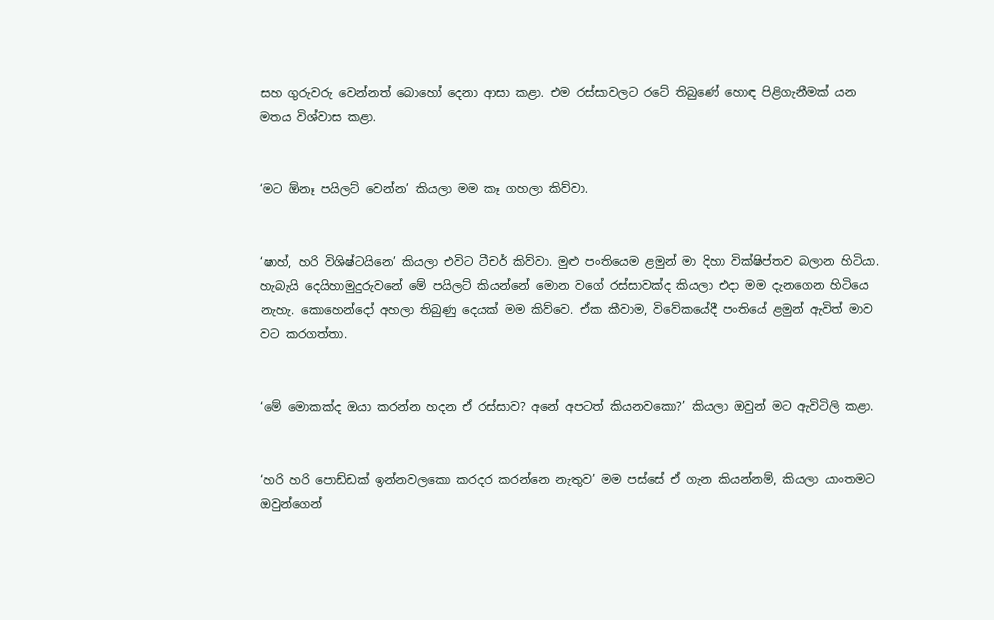සහ ගුරුවරු වෙන්නත් බොහෝ දෙනා ආසා කළා. එම රස්සාවලට රටේ තිබුණේ හොඳ පිළිගැනීමක් යන මතය විශ්වාස කළා.


‘මට ඕනෑ පයිලට් වෙන්න’ කියලා මම කෑ ගහලා කිව්වා.


‘ෂාහ්, හරි විශිෂ්ටයිනෙ’ කියලා එවිට ටීචර් කිව්වා. මුළු පංතියෙම ළමුන් මා දිහා වික්ෂිප්තව බලාන හිටියා. හැබැයි දෙයිහාමුදුරුවනේ මේ පයිලට් කියන්නේ මොන වගේ රස්සාවක්ද කියලා එදා මම දැනගෙන හිටියෙ නැහැ. කොහෙන්දෝ අහලා තිබුණු දෙයක් මම කිව්වෙ. ඒක කීවාම, විවේකයේදී පංතියේ ළමුන් ඇවිත් මාව වට කරගත්තා.


‘මේ මොකක්ද ඔයා කරන්න හදන ඒ රස්සාව? අනේ අපටත් කියනවකො?’ කියලා ඔවුන් මට ඇවිටිලි කළා.


‘හරි හරි පොඩ්ඩක් ඉන්නවලකො කරදර කරන්නෙ නැතුව’ මම පස්සේ ඒ ගැන කියන්නම්, කියලා යාංතමට ඔවුන්ගෙන්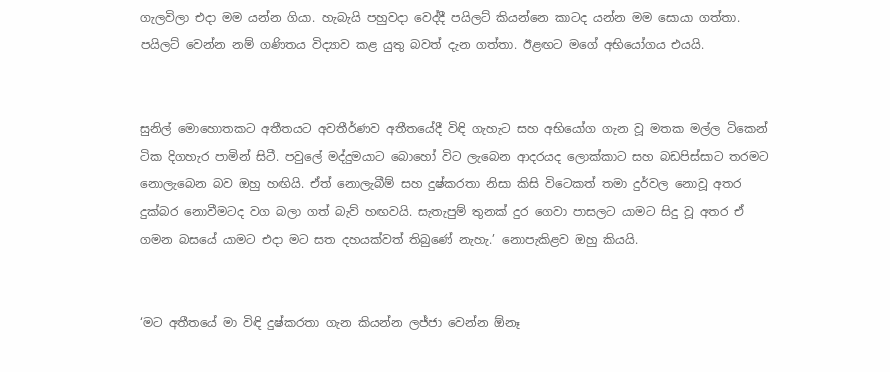ගැලවිලා එදා මම යන්න ගියා. හැබැයි පහුවදා වෙද්දී පයිලට් කියන්නෙ කාටද යන්න මම සොයා ගත්තා. පයිලට් වෙන්න නම් ගණිතය විද්‍යාව කළ යුතු බවත් දැන ගත්තා. ඊළඟට මගේ අභියෝගය එයයි.


සුනිල් මොහොතකට අතීතයට අවතීර්ණව අතීතයේදී විඳි ගැහැට සහ අභියෝග ගැන වූ මතක මල්ල ටිකෙන් ටික දිගහැර පාමින් සිටී. පවුලේ මද්දුමයාට බොහෝ විට ලැබෙන ආදරයද ලොක්කාට සහ බඩපිස්සාට තරමට නොලැබෙන බව ඔහු හඟියි. ඒත් නොලැබීම් සහ දුෂ්කරතා නිසා කිසි විටෙකත් තමා දුර්වල නොවූ අතර දුක්බර නොවීමටද වග බලා ගත් බැව් හඟවයි. සැතැපුම් තුනක් දුර ගෙවා පාසලට යාමට සිදු වූ අතර ඒ ගමන බසයේ යාමට එදා මට සත දහයක්වත් තිබුණේ නැහැ.’ නොපැකිළව ඔහු කියයි.


‘මට අතීතයේ මා විඳි දුෂ්කරතා ගැන කියන්න ලජ්ජා වෙන්න ඕනෑ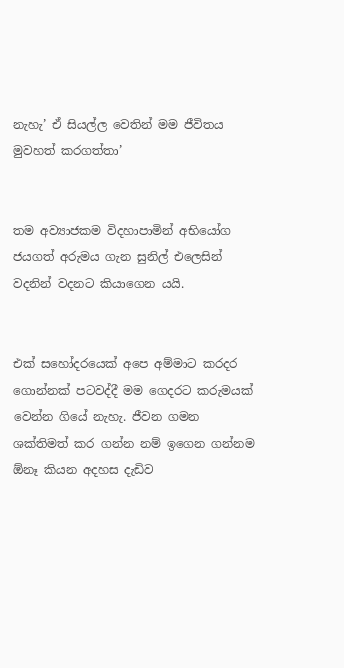නැහැ’ ඒ සියල්ල වෙතින් මම ජීවිතය මුවහත් කරගත්තා’


තම අව්‍යාජකම විදහාපාමින් අභියෝග ජයගත් අරුමය ගැන සුනිල් එලෙසින් වදනින් වදනට කියාගෙන යයි.


එක් සහෝදරයෙක් අපෙ අම්මාට කරදර ගොන්නක් පටවද්දී මම ගෙදරට කරුමයක් වෙන්න ගියේ නැහැ. ජීවන ගමන ශක්තිමත් කර ගන්න නම් ඉගෙන ගන්නම ඕනෑ කියන අදහස දැඩිව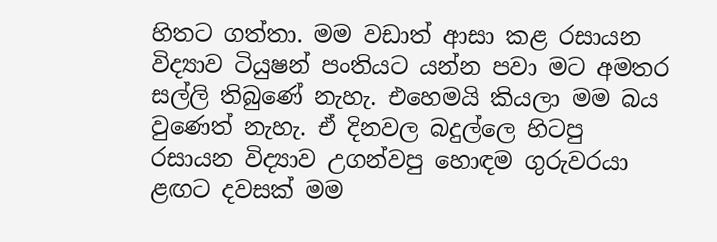හිතට ගත්තා. මම වඩාත් ආසා කළ රසායන විද්‍යාව ටියුෂන් පංතියට යන්න පවා මට අමතර සල්ලි තිබුණේ නැහැ. එහෙමයි කියලා මම බය වුණෙත් නැහැ. ඒ දිනවල බදුල්ලෙ හිටපු රසායන විද්‍යාව උගන්වපු හොඳම ගුරුවරයා ළඟට දවසක් මම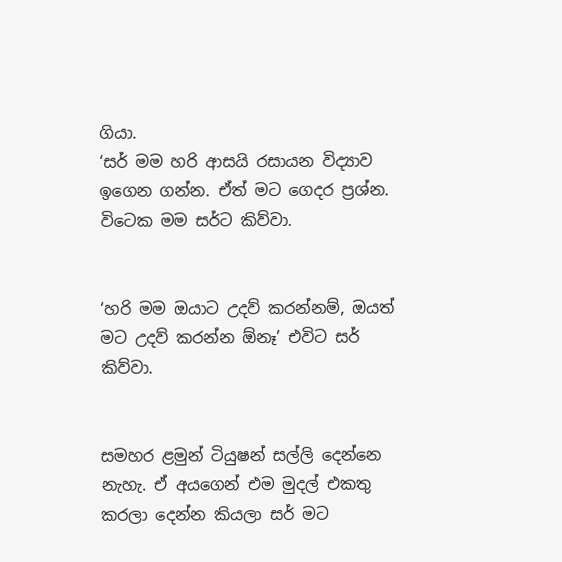ගියා.
‘සර් මම හරි ආසයි රසායන විද්‍යාව ඉගෙන ගන්න. ඒත් මට ගෙදර ප්‍රශ්න. විටෙක මම සර්ට කිව්වා.


‘හරි මම ඔයාට උදව් කරන්නම්, ඔයත් මට උදව් කරන්න ඕනෑ’ එවිට සර් කිව්වා.


සමහර ළමුන් ටියුෂන් සල්ලි දෙන්නෙ නැහැ. ඒ අයගෙන් එම මුදල් එකතු කරලා දෙන්න කියලා සර් මට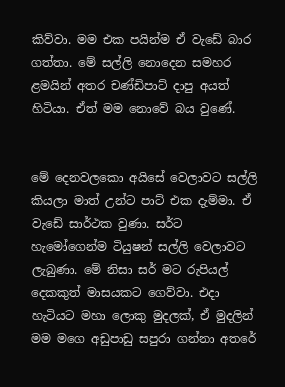කිව්වා. මම එක පයින්ම ඒ වැඩේ බාර ගත්තා. මේ සල්ලි නොදෙන සමහර ළමයින් අතර චණ්ඩිපාට් දාපු අයත් හිටියා. ඒත් මම නොවේ බය වුණේ.


මේ දෙනවලකො අයිසේ වෙලාවට සල්ලි කියලා මාත් උන්ට පාට් එක දැම්මා. ඒ වැඩේ සාර්ථක වුණා. සර්ට හැමෝගෙන්ම ටියුෂන් සල්ලි වෙලාවට ලැබුණා. මේ නිසා සර් මට රුපියල් දෙකකුත් මාසයකට ගෙව්වා. එදා හැටියට මහා ලොකු මුදලක්, ඒ මුදලින් මම මගෙ අඩුපාඩු සපුරා ගන්නා අතරේ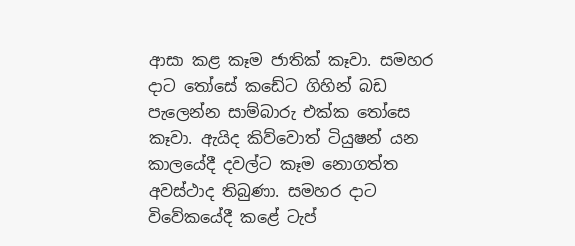ආසා කළ කෑම ජාතික් කෑවා. සමහර දාට තෝසේ කඩේට ගිහින් බඩ පැලෙන්න සාම්බාරු එක්ක තෝසෙ කෑවා. ඇයිද කිව්වොත් ටියුෂන් යන කාලයේදී දවල්ට කෑම නොගත්ත අවස්ථාද තිබුණා. සමහර දාට විවේකයේදී කළේ ටැප්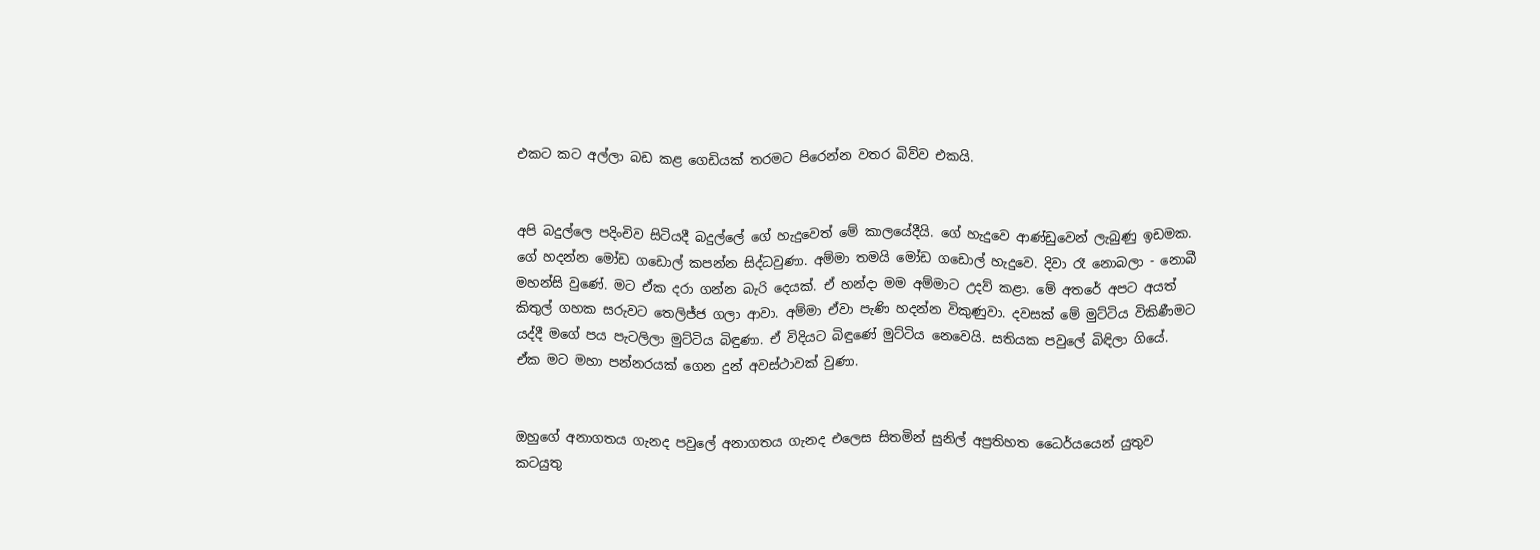එකට කට අල්ලා බඩ කළ ගෙඩියක් තරමට පිරෙන්න වතර බිව්ව එකයි.


අපි බදුල්ලෙ පදිංචිව සිටියදී බදුල්ලේ ගේ හැදුවෙත් මේ කාලයේදීයි. ගේ හැදුවෙ ආණ්ඩුවෙන් ලැබුණු ඉඩමක. ගේ හදන්න මෝඩ ගඩොල් කපන්න සිද්ධවුණා. අම්මා තමයි මෝඩ ගඩොල් හැදුවෙ. දිවා රෑ නොබලා - නොබී මහන්සි වුණේ. මට ඒක දරා ගන්න බැරි දෙයක්. ඒ හන්දා මම අම්මාට උදව් කළා. මේ අතරේ අපට අයත් කිතුල් ගහක සරුවට තෙලිජ්ජ ගලා ආවා. අම්මා ඒවා පැණි හදන්න විකුණුවා. දවසක් මේ මුට්ටිය විකිණීමට යද්දී මගේ පය පැටලිලා මුට්ටිය බිඳුණා. ඒ විදියට බිඳුණේ මුට්ටිය නෙවෙයි. සතියක පවුලේ බිඳිලා ගියේ. ඒක මට මහා පන්නරයක් ගෙන දුන් අවස්ථාවක් වුණා.


ඔහුගේ අනාගතය ගැනද පවුලේ අනාගතය ගැනද එලෙස සිතමින් සුනිල් අප්‍රතිහත ධෛර්යයෙන් යුතුව කටයුතු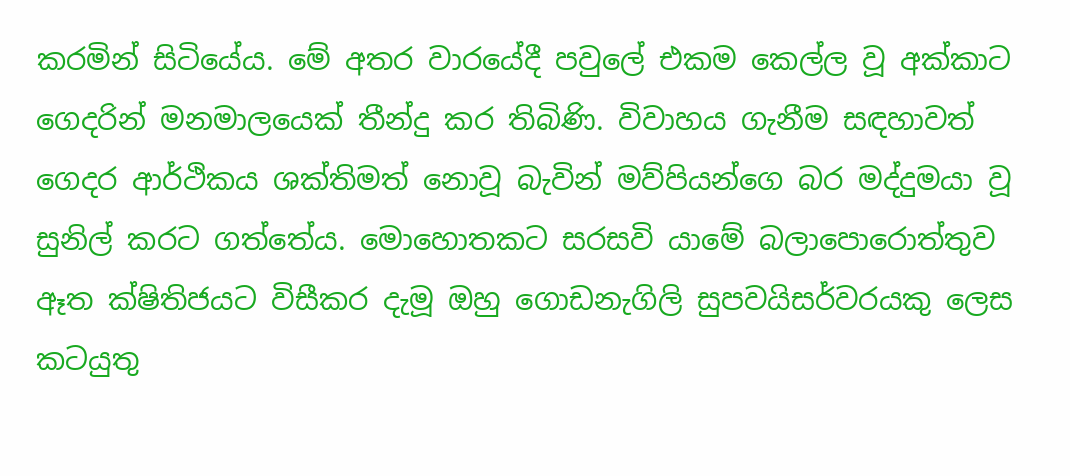කරමින් සිටියේය. මේ අතර වාරයේදී පවුලේ එකම කෙල්ල වූ අක්කාට ගෙදරින් මනමාලයෙක් තීන්දු කර තිබිණි. විවාහය ගැනීම සඳහාවත් ගෙදර ආර්ථිකය ශක්තිමත් නොවූ බැවින් මව්පියන්ගෙ බර මද්දුමයා වූ සුනිල් කරට ගත්තේය. මොහොතකට සරසවි යාමේ බලාපොරොත්තුව ඈත ක්ෂිතිජයට විසීකර දැමූ ඔහු ගොඩනැගිලි සුපවයිසර්වරයකු ලෙස කටයුතු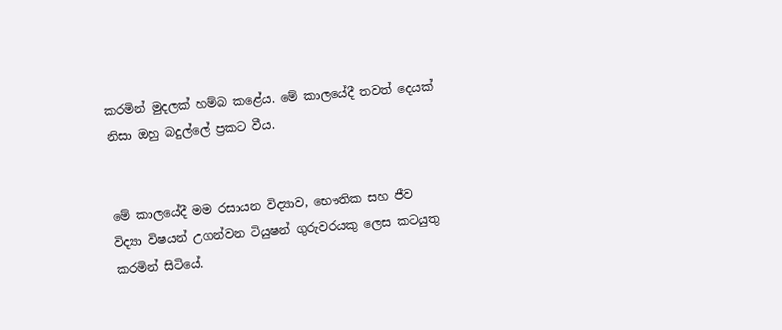කරමින් මුදලක් හම්බ කළේය. මේ කාලයේදී තවත් දෙයක් නිසා ඔහු බදුල්ලේ ප්‍රකට වීය.


මේ කාලයේදී මම රසායන විද්‍යාව, භෞතික සහ ජීව විද්‍යා විෂයන් උගන්වන ටියුෂන් ගුරුවරයකු ලෙස කටයුතු කරමින් සිටියේ.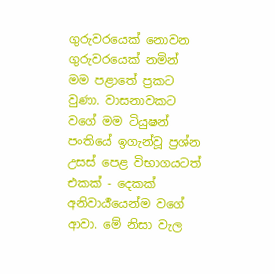ගුරුවරයෙක් නොවන ගුරුවරයෙක් නමින් මම පළාතේ ප්‍රකට වුණා. වාසනාවකට වගේ මම ටියුෂන් පංතියේ ඉගැන්වූ ප්‍රශ්න උසස් පෙළ විභාගයටත් එකක් - දෙකක් අනිවාර්‍ය‌යෙන්ම වගේ ආවා. මේ නිසා වැල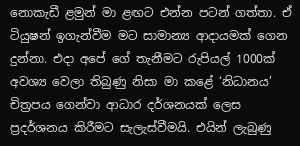නොකැඩී ළමුන් මා ළඟට එන්න පටන් ගත්තා. ඒ ටියුෂන් ඉගැන්වීම මට සාමාන්‍ය ආදායමක් ගෙන දුන්නා. එදා අපේ ගේ තැනීමට රුපියල් 1000ක් අවශ්‍ය වෙලා තිබුණු නිසා මා කළේ ‘නිධානය’ චිත්‍රපය ගෙන්වා ආධාර දර්ශනයක් ලෙස ප්‍රදර්ශනය කිරීමට සැලැස්වීමයි. එයින් ලැබුණු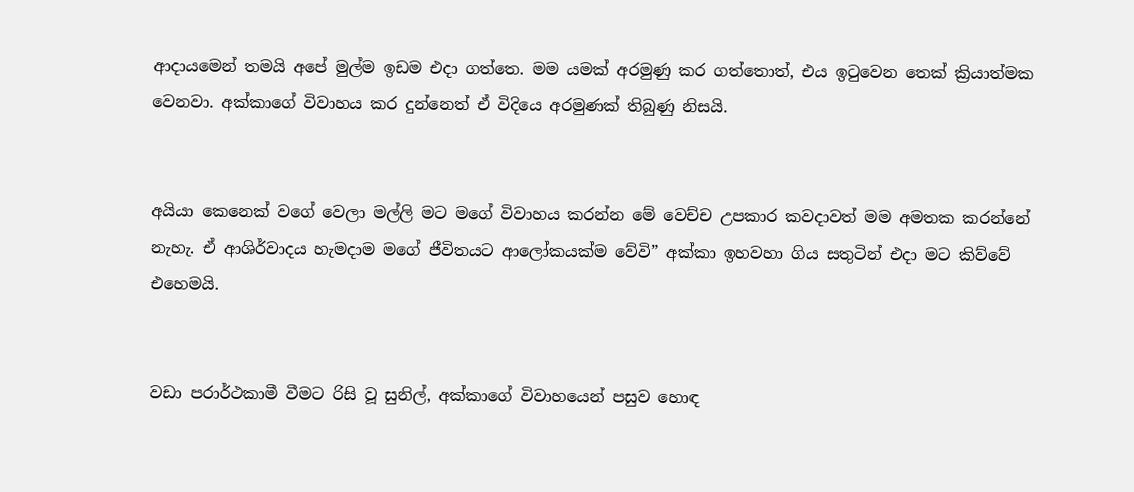ආදායමෙන් තමයි අපේ මුල්ම ඉඩම එදා ගත්තෙ. මම යමක් අරමුණු කර ගත්තොත්, එය ඉටුවෙන තෙක් ක්‍රියාත්මක වෙනවා. අක්කාගේ විවාහය කර දුන්නෙත් ඒ විදියෙ අරමුණක් තිබුණු නිසයි.


අයියා කෙනෙක් වගේ වෙලා මල්ලි මට මගේ විවාහය කරන්න මේ වෙච්ච උපකාර කවදාවත් මම අමතක කරන්නේ නැහැ. ඒ ආශිර්වාදය හැමදාම මගේ ජීවිතයට ආලෝකයක්ම වේවි” අක්කා ඉහවහා ගිය සතුටින් එදා මට කිව්වේ එහෙමයි.


වඩා පරාර්ථකාමී වීමට රිසි වූ සුනිල්, අක්කාගේ විවාහයෙන් පසුව හොඳ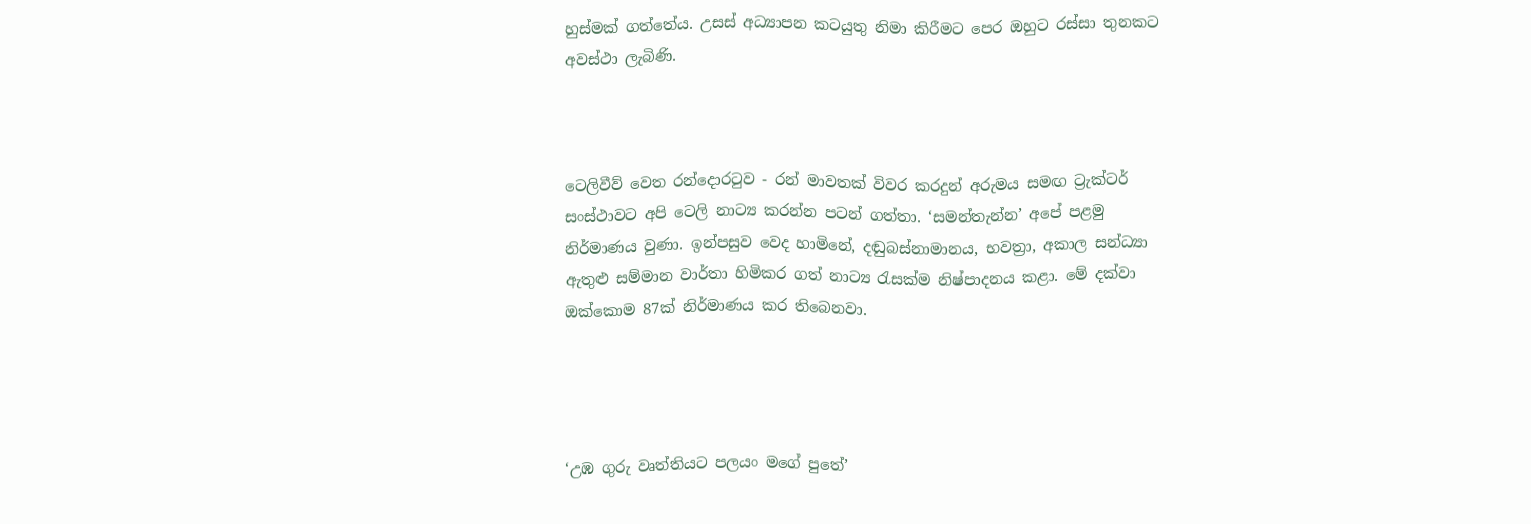හුස්මක් ගත්තේය. උසස් අධ්‍යාපන කටයුතු නිමා කිරීමට පෙර ඔහුට රස්සා තුනකට අවස්ථා ලැබිණි.



ටෙලිවීව් වෙත රන්දොරටුව - රන් මාවතක් විවර කරදුන් අරුමය සමඟ ට්‍රැක්ටර් සංස්ථාවට අපි ටෙලි නාට්‍ය කරන්න පටන් ගත්තා. ‘සමන්තැන්න’ අපේ පළමු නිර්මාණය වුණා. ඉන්පසුව වෙද හාමිනේ, දඬුබස්නාමානය, භවත්‍රා, අකාල සන්ධ්‍යා ඇතුළු සම්මාන වාර්තා හිමිකර ගත් නාට්‍ය රැසක්ම නිෂ්පාදනය කළා. මේ දක්වා ඔක්කොම 87ක් නිර්මාණය කර තිබෙනවා.




‘උඹ ගුරු වෘත්තියට පලයං මගේ පුතේ’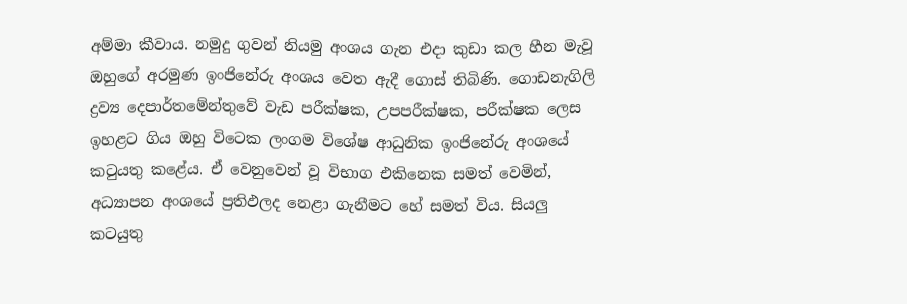අම්මා කීවාය. නමුදු ගුවන් නියමු අංශය ගැන එදා කුඩා කල හීන මැවූ ඔහුගේ අරමුණ ඉංජිනේරු අංශය වෙත ඇදී ගොස් තිබිණි. ගොඩනැගිලි ද්‍රව්‍ය දෙපාර්තමේන්තුවේ වැඩ පරීක්ෂක, උපපරීක්ෂක, පරීක්ෂක ලෙස ඉහළට ගිය ඔහු විටෙක ලංගම විශේෂ ආධුනික ඉංජිනේරු අංශයේ කටුයතු කළේය. ඒ වෙනුවෙන් වූ විභාග එකිනෙක සමත් වෙමින්, අධ්‍යාපන අංශයේ ප්‍රතිඵලද නෙළා ගැනීමට හේ සමත් විය. සියලු කටයුතු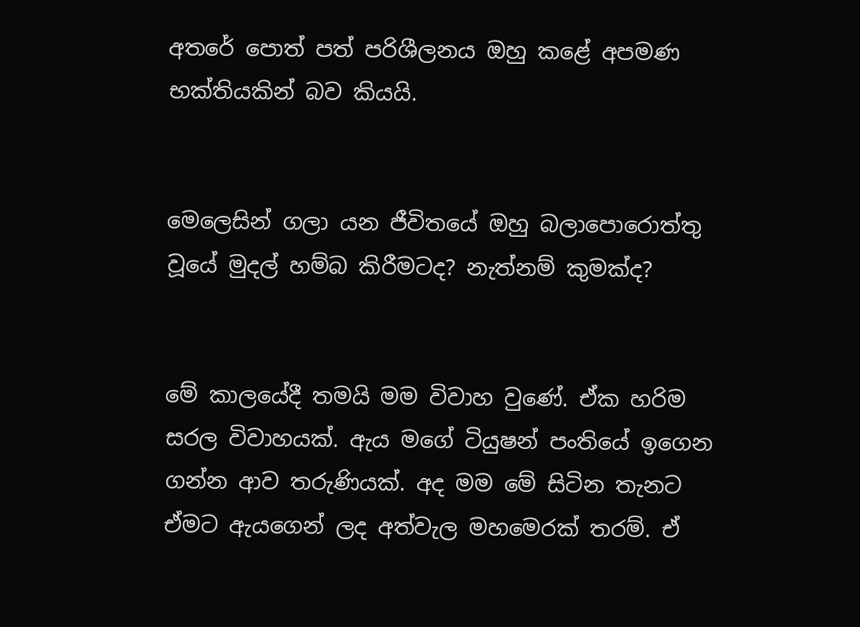අතරේ පොත් පත් පරිශීලනය ඔහු කළේ අපමණ භක්තියකින් බව කියයි.


මෙලෙසින් ගලා යන ජීවිතයේ ඔහු බලාපොරොත්තු වූයේ මුදල් හම්බ කිරීමටද? නැත්නම් කුමක්ද?


මේ කාලයේදී තමයි මම විවාහ වුණේ. ඒක හරිම සරල විවාහයක්. ඇය මගේ ටියුෂන් පංතියේ ඉගෙන ගන්න ආව තරුණියක්. අද මම මේ සිටින තැනට ඒමට ඇයගෙන් ලද අත්වැල මහමෙරක් තරම්. ඒ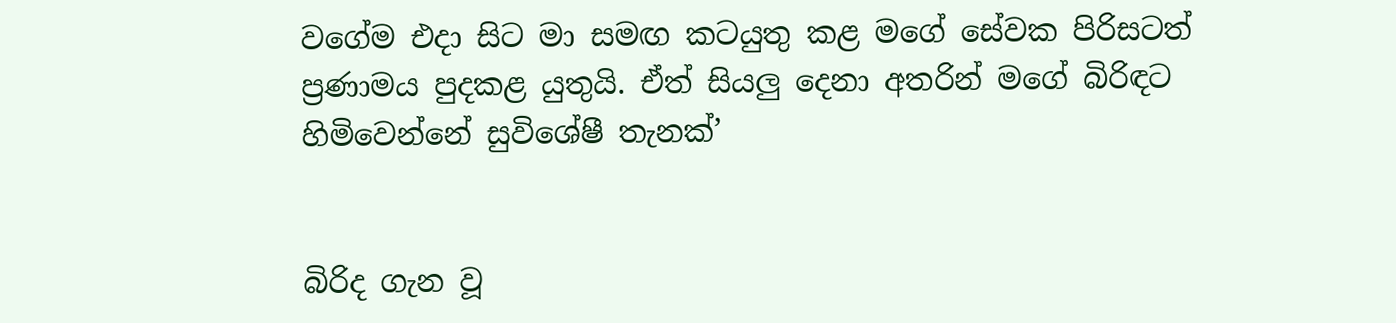වගේම එදා සිට මා සමඟ කටයුතු කළ මගේ සේවක පිරිසටත් ප්‍රණාමය පුදකළ යුතුයි. ඒත් සියලු දෙනා අතරින් මගේ බිරිඳට හිමිවෙන්නේ සුවිශේෂී තැනක්’


බිරිද ගැන වූ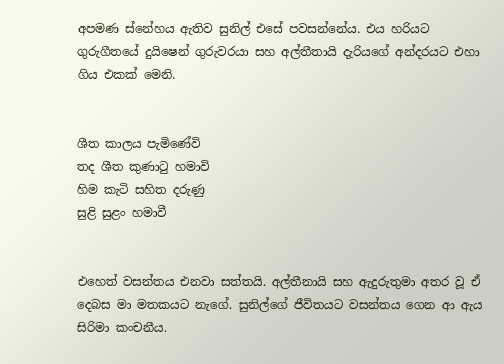අපමණ ස්නේහය ඇතිව සුනිල් එසේ පවසන්නේය. එය හරියට ගුරුගීතයේ දුයිෂෙන් ගුරුවරයා සහ අල්තීතායි දැරියගේ අන්දරයට එහා ගිය එකක් මෙනි.


ශීත කාලය පැමිණේවි
තද ශීත කුණාටු හමාවි
හිම කැටි සහිත දරුණු
සුළි සුළං හමාවී


එහෙත් වසන්තය එනවා සත්තයි. අල්තීනායි සහ ඇදුරුතුමා අතර වූ ඒ දෙබස මා මතකයට නැගේ. සුනිල්ගේ ජීවිතයට වසන්තය ගෙන ආ ඇය සිරිමා කංචනීය.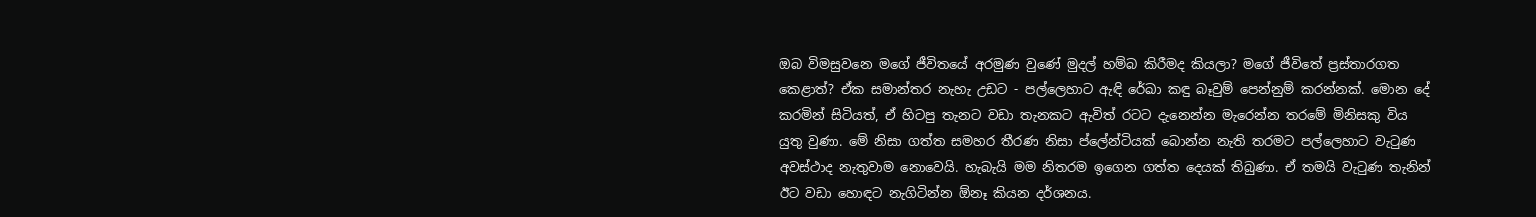ඔබ විමසුවනෙ මගේ ජීවිතයේ අරමුණ වුණේ මුදල් හම්බ කිරීමද කියලා? මගේ ජීවිතේ ප්‍රස්තාරගත කෙළාත්? ඒක සමාන්තර නැහැ උඩට - පල්ලෙහාට ඇඳි රේඛා කඳු බෑවුම් පෙන්නුම් කරන්නක්. මොන දේ කරමින් සිටියත්, ඒ හිටපු තැනට වඩා තැනකට ඇවිත් රටට දැනෙන්න මැරෙන්න තරමේ මිනිසකු විය යුතු වුණා. මේ නිසා ගත්ත සමහර තීරණ නිසා ප්ලේන්ටියක් බොන්න නැති තරමට පල්ලෙහාට වැටුණ අවස්ථාද නැතුවාම නොවෙයි. හැබැයි මම නිතරම ඉගෙන ගත්ත දෙයක් තිබුණා. ඒ තමයි වැටුණ තැනින් ඊට වඩා හොඳට නැගිටින්න ඕනෑ කියන දර්ශනය.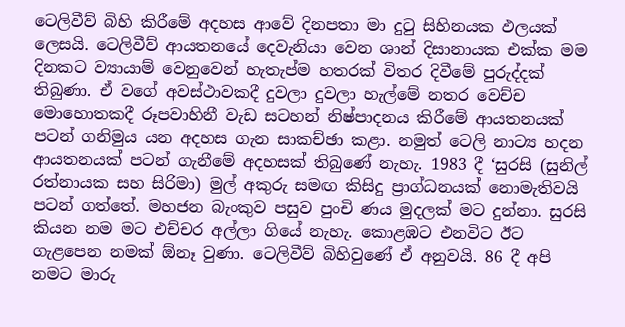ටෙලිවීව් බිහි කිරීමේ අදහස ආවේ දිනපතා මා දුටු සිහිනයක ඵලයක් ලෙසයි. ටෙලිවීව් ආයතනයේ දෙවැනියා වෙන ශාන් දිසානායක එක්ක මම දිනකට ව්‍යායාම් වෙනුවෙන් හැතැප්ම හතරක් විතර දිවීමේ පුරුද්දක් තිබුණා. ඒ වගේ අවස්ථාවකදී දුවලා දුවලා හැල්මේ නතර වෙච්ච මොහොතකදී රූපවාහිනී වැඩ සටහන් නිෂ්පාදනය කිරීමේ ආයතනයක් පටන් ගනිමුය යන අදහස ගැන සාකච්ඡා කළා. නමුත් ටෙලි නාට්‍ය හදන ආයතනයක් පටන් ගැනීමේ අදහසක් තිබුණේ නැහැ. 1983 දී ‘සුරසි (සුනිල් රත්නායක සහ සිරිමා) මුල් අකුරු සමඟ කිසිදු ප්‍රාග්ධනයක් නොමැතිවයි පටන් ගත්තේ. මහජන බැංකුව පසුව පුංචි ණය මුදලක් මට දුන්නා. සුරසි කියන නම මට එච්චර අල්ලා ගියේ නැහැ. කොළඹට එනවිට ඊට ගැළපෙන නමක් ඕනෑ වුණා. ටෙලිවීව් බිහිවුණේ ඒ අනුවයි. 86 දී අපි නමට මාරු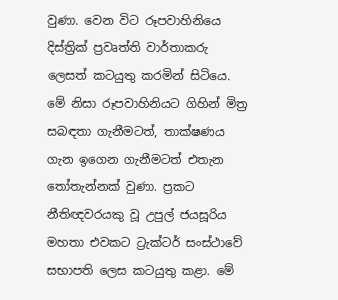වුණා. වෙන විට රූපවාහිනියෙ දිස්ත්‍රික් ප්‍රවෘත්ති වාර්තාකරු ලෙසත් කටයුතු කරමින් සිටියෙ. මේ නිසා රූපවාහිනියට ගිහින් මිත්‍ර සබඳතා ගැනීමටත්, තාක්ෂණය ගැන ඉගෙන ගැනීමටත් එතැන තෝතැන්නක් වුණා. ප්‍රකට නීතිඥවරයකු වූ උපුල් ජයසූරිය මහතා එවකට ට්‍රැක්ටර් සංස්ථාවේ සභාපති ලෙස කටයුතු කළා. මේ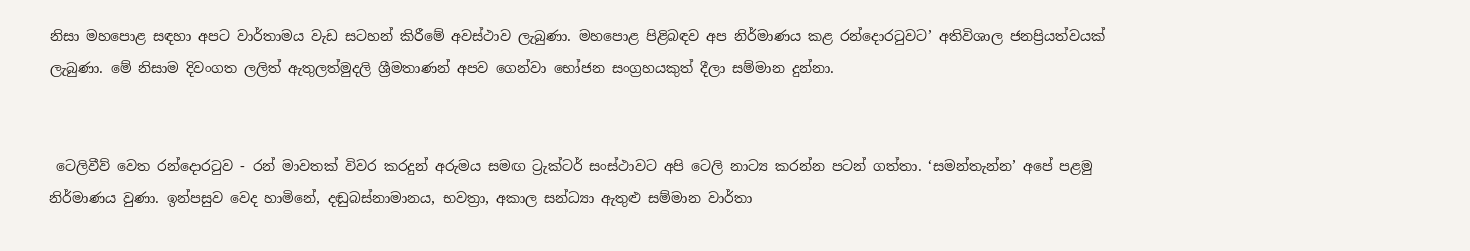නිසා මහපොළ සඳහා අපට වාර්තාමය වැඩ සටහන් කිරීමේ අවස්ථාව ලැබුණා. මහපොළ පිළිබඳව අප නිර්මාණය කළ රන්දොරටුවට’ අතිවිශාල ජනප්‍රියත්වයක් ලැබුණා. මේ නිසාම දිවංගත ලලිත් ඇතුලත්මුදලි ශ්‍රීමතාණන් අපව ගෙන්වා භෝජන සංග්‍රහයකුත් දීලා සම්මාන දුන්නා.


 ටෙලිවීව් වෙත රන්දොරටුව - රන් මාවතක් විවර කරදුන් අරුමය සමඟ ට්‍රැක්ටර් සංස්ථාවට අපි ටෙලි නාට්‍ය කරන්න පටන් ගත්තා. ‘සමන්තැන්න’ අපේ පළමු නිර්මාණය වුණා. ඉන්පසුව වෙද හාමිනේ, දඬුබස්නාමානය, භවත්‍රා, අකාල සන්ධ්‍යා ඇතුළු සම්මාන වාර්තා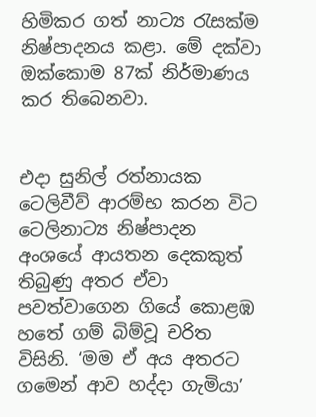හිමිකර ගත් නාට්‍ය රැසක්ම නිෂ්පාදනය කළා. මේ දක්වා ඔක්කොම 87ක් නිර්මාණය කර තිබෙනවා.


එදා සුනිල් රත්නායක ටෙලිවීව් ආරම්භ කරන විට ටෙලිනාට්‍ය නිෂ්පාදන අංශයේ ආයතන දෙකකුත් තිබුණු අතර ඒවා පවත්වාගෙන ගියේ කොළඹ හතේ ගම් බිම්වූ චරිත විසිනි. ‘මම ඒ අය අතරට ගමෙන් ආව හද්දා ගැමියා’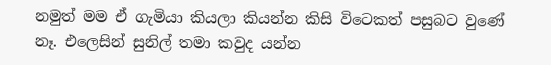නමුත් මම ඒ ගැමියා කියලා කියන්න කිසි විටෙකත් පසුබට වුණේ නෑ. එලෙසින් සුනිල් තමා කවුද යන්න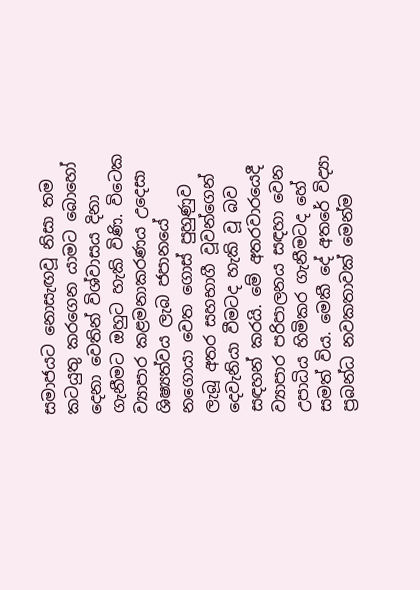සමාජයට නොසැඟවූ නිසා තම කටයුතු කරගෙන යාමට බොහෝ දෙනා වෙතින් විශ්වාසය දිනා ගැනීමට ඔහුට හැකි විණි. විටෙක ව්‍යාපාර කළමනාකරණය උදෙසා ශිෂ්‍යත්වය ලැබ ජපානයේ නගොයා වෙත ගොස් පුහුණුව ලැබූ අතර සහභාගී වූවන්ගෙන් දෙවැනියා වීමටද හැකි වූ බව සඳහන් කරයි. මේ අතරවාරයෙදී ව්‍යාපාර පරිපාලනය සඳහා වෙන උපාධිය හිමිකර ගැනීමටද හේ සමත් විය. මෙකී දේ අතරේ විද්‍යා ප්‍රබන්ධ නවකතාවක් මෙන්ම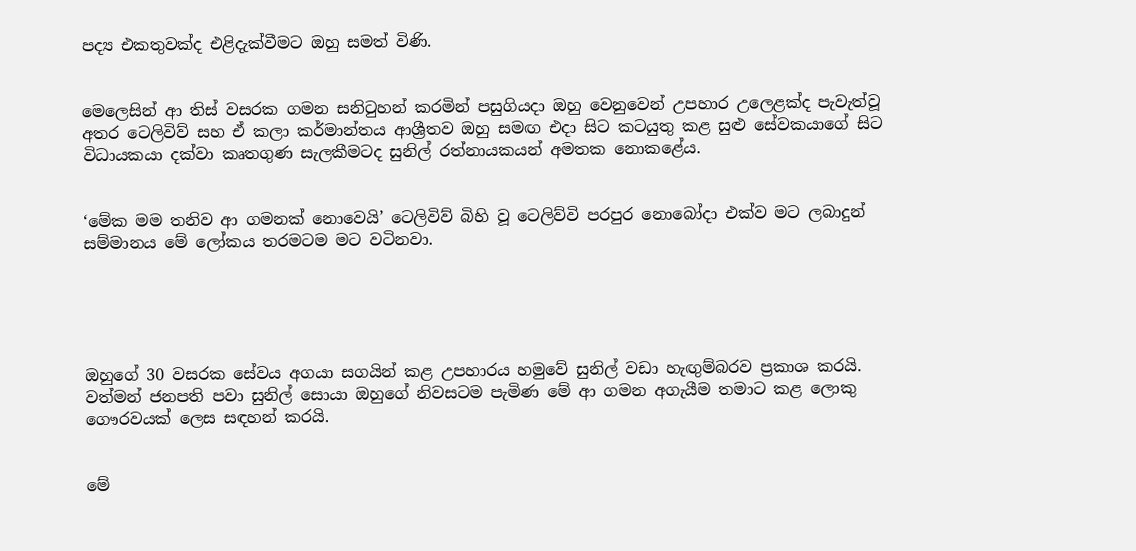පද්‍ය එකතුවක්ද එළිදැක්වීමට ඔහු සමත් විණි.


මෙලෙසින් ආ තිස් වසරක ගමන සනිටුහන් කරමින් පසුගියදා ඔහු වෙනුවෙන් උපහාර උලෙළක්ද පැවැත්වූ අතර ටෙලිවිව් සහ ඒ කලා කර්මාන්තය ආශ්‍රීතව ඔහු සමඟ එදා සිට කටයුතු කළ සුළු සේවකයාගේ සිට විධායකයා දක්වා කෘතගුණ සැලකීමටද සුනිල් රත්නායකයන් අමතක නොකළේය.


‘මේක මම තනිව ආ ගමනක් නොවෙයි’ ටෙලිවිව් බිහි වූ ටෙලිව්වි පරපුර නොබෝදා එක්ව මට ලබාදුන් සම්මානය මේ ලෝකය තරමටම මට වටිනවා.





ඔහුගේ 30 වසරක සේවය අගයා සගයින් කළ උපහාරය හමුවේ සුනිල් වඩා හැඟුම්බරව ප්‍රකාශ කරයි. වත්මන් ජනපති පවා සුනිල් සොයා ඔහුගේ නිවසටම පැමිණ මේ ආ ගමන අගැයීම තමාට කළ ලොකු ගෞරවයක් ලෙස සඳහන් කරයි.


මේ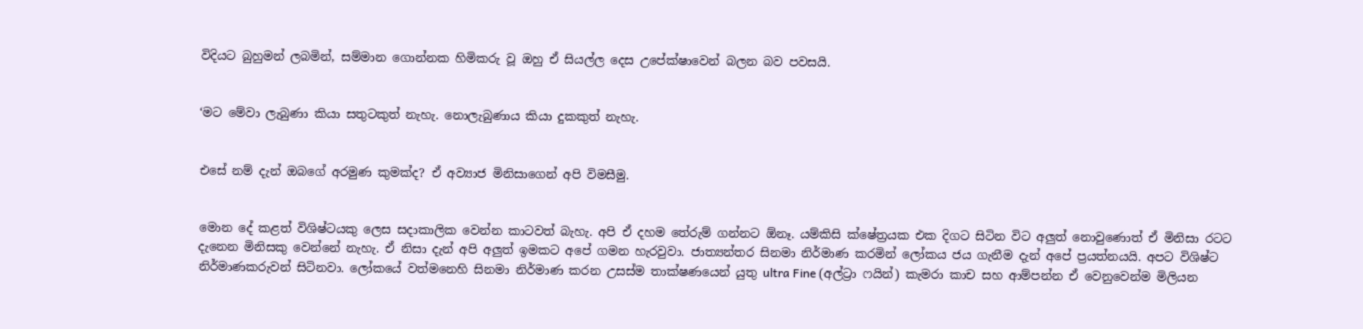විදියට බුහුමන් ලබමින්, සම්මාන ගොන්නක හිමිකරු වූ ඔහු ඒ සියල්ල දෙස උපේක්ෂාවෙන් බලන බව පවසයි.


‘මට මේවා ලැබුණා කියා සතුටකුත් නැහැ. නොලැබුණාය කියා දුකකුත් නැහැ.


එසේ නම් දැන් ඔබගේ අරමුණ කුමක්ද? ඒ අව්‍යාජ මිනිසාගෙන් අපි විමසීමු.


මොන දේ කළත් විශිෂ්ටයකු ලෙස සදාකාලික වෙන්න කාටවත් බැහැ. අපි ඒ දහම තේරුම් ගන්නට ඕනෑ. යම්කිසි ක්ෂේත්‍රයක එක දිගට සිටින විට අලුත් නොවුණොත් ඒ මිනිසා රටට දැනෙන මිනිසකු වෙන්නේ නැහැ. ඒ නිසා දැන් අපි අලුත් ඉමකට අපේ ගමන හැරවුවා. ජාත්‍යන්තර සිනමා නිර්මාණ කරමින් ලෝකය ජය ගැනීම දැන් අපේ ප්‍රයත්නයයි. අපට විශිෂ්ට නිර්මාණකරුවන් සිටිනවා. ලෝකයේ වත්මනෙහි සිනමා නිර්මාණ කරන උසස්ම තාක්ෂණයෙන් යුතු ultra Fine (අල්ට්‍රා ෆයින්) කැමරා කාච සහ ආම්පන්න ඒ වෙනුවෙන්ම මිලියන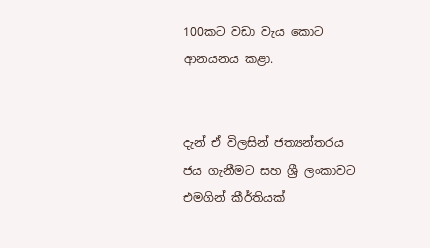100කට වඩා වැය කොට ආනයනය කළා.


දැන් ඒ විලසින් ජත්‍යන්තරය ජය ගැනීමට සහ ශ්‍රී ලංකාවට එමගින් කීර්තියක්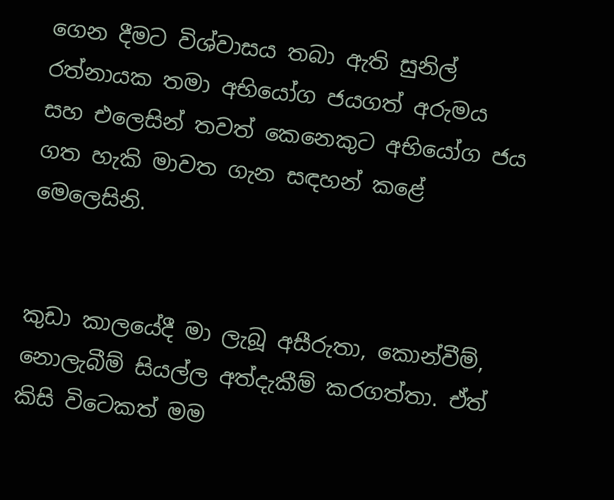ගෙන දීමට විශ්වාසය තබා ඇති සුනිල් රත්නායක තමා අභියෝග ජයගත් අරුමය සහ එලෙසින් තවත් කෙනෙකුට අභියෝග ජය ගත හැකි මාවත ගැන සඳහන් කළේ මෙලෙසිනි.


කුඩා කාලයේදී මා ලැබූ අසීරුතා, කොන්වීම්, නොලැබීම් සියල්ල අත්දැකීම් කරගත්තා. ඒත් කිසි විටෙකත් මම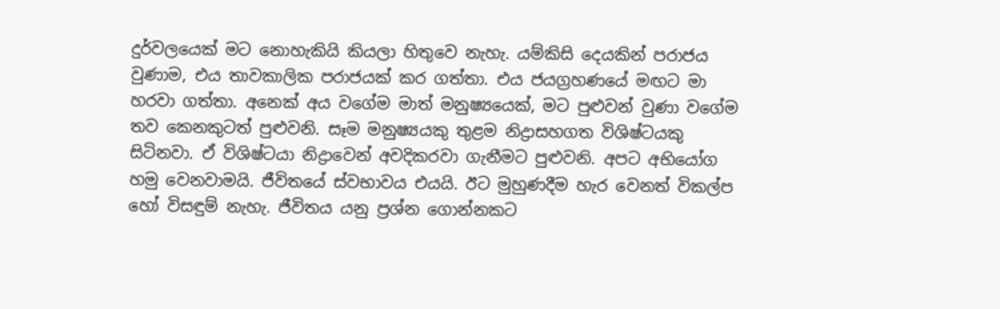දුර්වලයෙක් මට නොහැකියි කියලා හිතුවෙ නැහැ. යම්කිසි දෙයකින් පරාජය වුණාම, එය තාවකාලික පරාජයක් කර ගත්තා. එය ජයග්‍රහණයේ මඟට මා හරවා ගත්තා. අනෙක් අය වගේම මාත් මනුෂ්‍යයෙක්, මට පුළුවන් වුණා වගේම තව කෙනකුටත් පුළුවනි. සෑම මනුෂ්‍යයකු තුළම නිද්‍රාසහගත විශිෂ්ටයකු සිටිනවා. ඒ විශිෂ්ටයා නිද්‍රාවෙන් අවදිකරවා ගැනීමට පුළුවනි. අපට අභියෝග හමු වෙනවාමයි. ජීවිතයේ ස්වභාවය එයයි. ඊට මුහුණදීම හැර වෙනත් විකල්ප හෝ විසඳුම් නැහැ. ජීවිතය යනු ප්‍රශ්න ගොන්නකට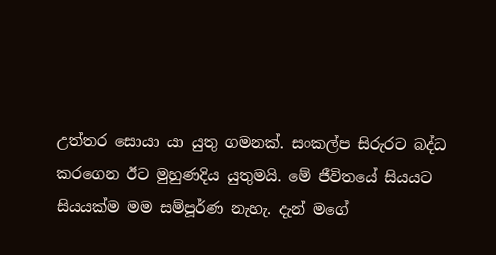උත්තර සොයා යා යුතු ගමනක්. සංකල්ප සිරුරට බද්ධ කරගෙන ඊට මුහුණදිය යුතුමයි. මේ ජීවිතයේ සියයට සියයක්ම මම සම්පූර්ණ නැහැ. දැන් මගේ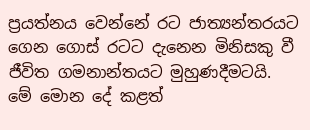ප්‍රයත්නය වෙන්නේ රට ජාත්‍යන්තරයට ගෙන ගොස් රටට දැනෙන මිනිසකු වී ජීවිත ගමනාන්තයට මුහුණදීමටයි. මේ මොන දේ කළත්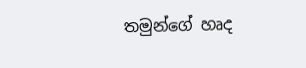තමුන්ගේ හෘද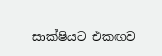සාක්ෂියට එකඟව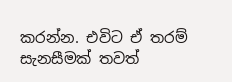කරන්න. එවිට ඒ තරම් සැනසීමක් තවත්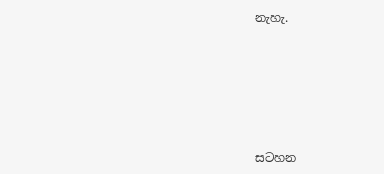නැහැ.









සටහන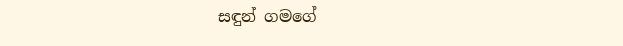සඳුන් ගමගේ